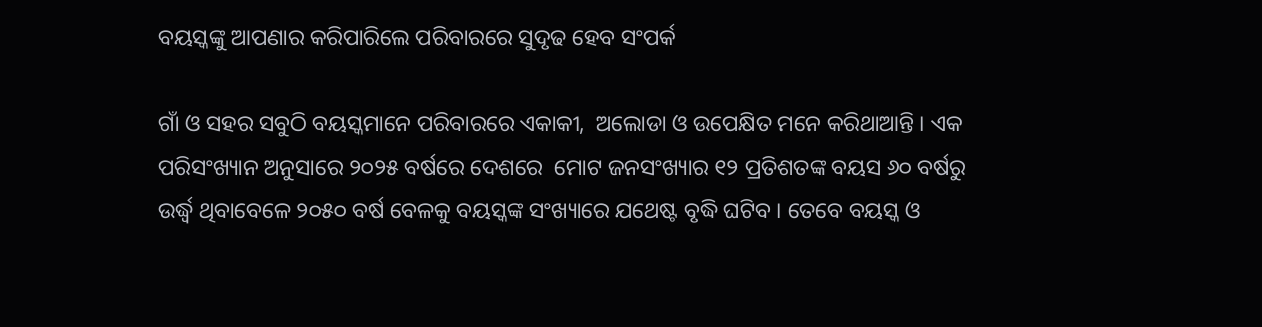ବୟସ୍କଙ୍କୁ ଆପଣାର କରିପାରିଲେ ପରିବାରରେ ସୁଦୃଢ ହେବ ସଂପର୍କ

ଗାଁ ଓ ସହର ସବୁଠି ବୟସ୍କମାନେ ପରିବାରରେ ଏକାକୀ,  ଅଲୋଡା ଓ ଉପେକ୍ଷିତ ମନେ କରିଥାଆନ୍ତି । ଏକ ପରିସଂଖ୍ୟାନ ଅନୁସାରେ ୨୦୨୫ ବର୍ଷରେ ଦେଶରେ  ମୋଟ ଜନସଂଖ୍ୟାର ୧୨ ପ୍ରତିଶତଙ୍କ ବୟସ ୬୦ ବର୍ଷରୁ ଉର୍ଦ୍ଧ୍ୱ ଥିବାବେଳେ ୨୦୫୦ ବର୍ଷ ବେଳକୁ ବୟସ୍କଙ୍କ ସଂଖ୍ୟାରେ ଯଥେଷ୍ଟ ବୃଦ୍ଧି ଘଟିବ । ତେବେ ବୟସ୍କ ଓ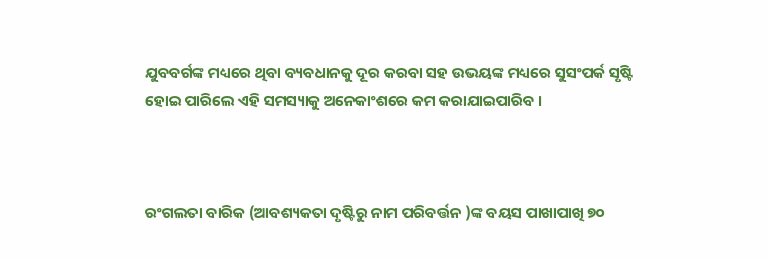ଯୁବବର୍ଗଙ୍କ ମଧ୍ୟରେ ଥିବା ବ୍ୟବଧାନକୁ ଦୂର କରବା ସହ ଉଭୟଙ୍କ ମଧ୍ୟରେ ସୁସଂପର୍କ ସୃଷ୍ଟି ହୋଇ ପାରିଲେ ଏହି ସମସ୍ୟାକୁ ଅନେକାଂଶରେ କମ କରାଯାଇପାରିବ ।



ରଂଗଲତା ବାରିକ (ଆବଶ୍ୟକତା ଦୃଷ୍ଟିରୁ ନାମ ପରିବର୍ତ୍ତନ )ଙ୍କ ବୟସ ପାଖାପାଖି ୭୦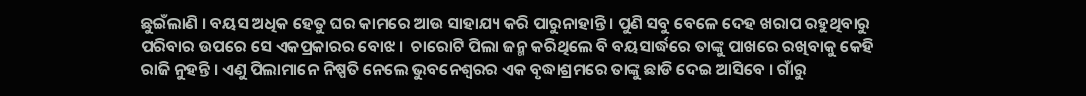ଛୁଇଁଲାଣି । ବୟସ ଅଧିକ ହେତୁ ଘର କାମରେ ଆଉ ସାହାଯ୍ୟ କରି ପାରୁନାହାନ୍ତି । ପୁଣି ସବୁ ବେଳେ ଦେହ ଖରାପ ରହୁଥିବାରୁ ପରିବାର ଉପରେ ସେ ଏକପ୍ରକାରର ବୋଝ ।  ଚାରୋଟି ପିଲା ଜନ୍ମ କରିଥିଲେ ବି ବୟସାର୍ଦ୍ଧରେ ତାଙ୍କୁ ପାଖରେ ରଖିବାକୁ କେହି ରାଜି ନୁହନ୍ତି । ଏଣୁ ପିଲାମାନେ ନିଷ୍ପତି ନେଲେ ଭୁବନେଶ୍ୱରର ଏକ ବୃଦ୍ଧାଶ୍ରମରେ ତାଙ୍କୁ ଛାଡି ଦେଇ ଆସିବେ । ଗାଁରୁ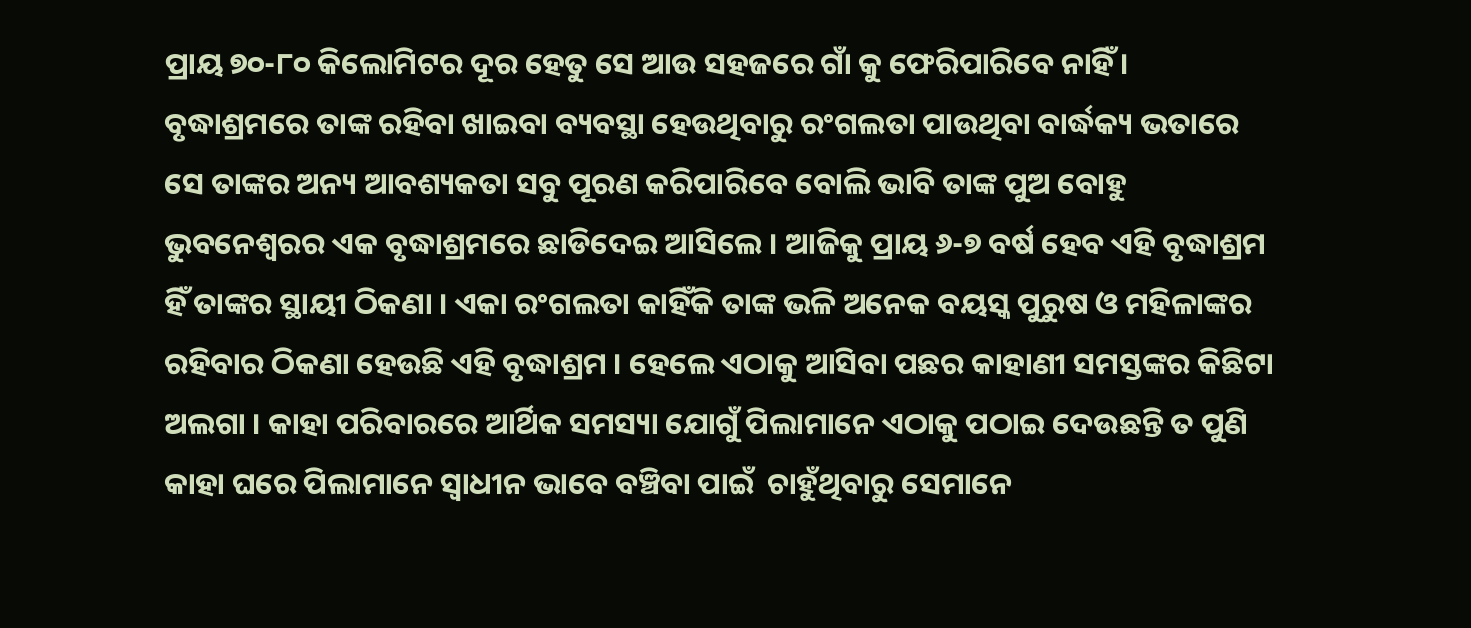ପ୍ରାୟ ୭୦-୮୦ କିଲୋମିଟର ଦୂର ହେତୁ ସେ ଆଉ ସହଜରେ ଗାଁ କୁ ଫେରିପାରିବେ ନାହିଁ । ବୃଦ୍ଧାଶ୍ରମରେ ତାଙ୍କ ରହିବା ଖାଇବା ବ୍ୟବସ୍ଥା ହେଉଥିବାରୁ ରଂଗଲତା ପାଉଥିବା ବାର୍ଦ୍ଧକ୍ୟ ଭତାରେ ସେ ତାଙ୍କର ଅନ୍ୟ ଆବଶ୍ୟକତା ସବୁ ପୂରଣ କରିପାରିବେ ବୋଲି ଭାବି ତାଙ୍କ ପୁଅ ବୋହୁ ଭୁବନେଶ୍ୱରର ଏକ ବୃଦ୍ଧାଶ୍ରମରେ ଛାଡିଦେଇ ଆସିଲେ । ଆଜିକୁ ପ୍ରାୟ ୬-୭ ବର୍ଷ ହେବ ଏହି ବୃଦ୍ଧାଶ୍ରମ ହିଁ ତାଙ୍କର ସ୍ଥାୟୀ ଠିକଣା । ଏକା ରଂଗଲତା କାହିଁକି ତାଙ୍କ ଭଳି ଅନେକ ବୟସ୍କ ପୁରୁଷ ଓ ମହିଳାଙ୍କର ରହିବାର ଠିକଣା ହେଉଛି ଏହି ବୃଦ୍ଧାଶ୍ରମ । ହେଲେ ଏଠାକୁ ଆସିବା ପଛର କାହାଣୀ ସମସ୍ତଙ୍କର କିଛିଟା ଅଲଗା । କାହା ପରିବାରରେ ଆର୍ଥିକ ସମସ୍ୟା ଯୋଗୁଁ ପିଲାମାନେ ଏଠାକୁ ପଠାଇ ଦେଉଛନ୍ତି ତ ପୁଣି କାହା ଘରେ ପିଲାମାନେ ସ୍ୱାଧୀନ ଭାବେ ବଞ୍ଚିବା ପାଇଁ  ଚାହୁଁଥିବାରୁ ସେମାନେ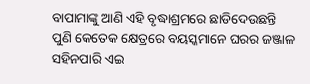ବାପାମାଙ୍କୁ ଆଣି ଏହି ବୃଦ୍ଧାଶ୍ରମରେ ଛାଡିଦେଉଛନ୍ତି  ପୁଣି କେତେକ କ୍ଷେତ୍ରରେ ବୟସ୍କମାନେ ଘରର ଜଞ୍ଜାଳ ସହିନପାରି ଏଇ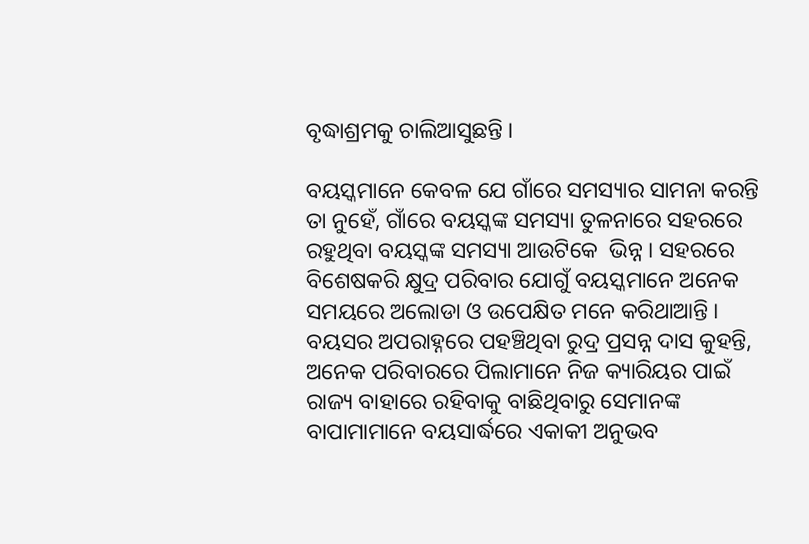ବୃଦ୍ଧାଶ୍ରମକୁ ଚାଲିଆସୁଛନ୍ତି ।

ବୟସ୍କମାନେ କେବଳ ଯେ ଗାଁରେ ସମସ୍ୟାର ସାମନା କରନ୍ତି ତା ନୁହେଁ, ଗାଁରେ ବୟସ୍କଙ୍କ ସମସ୍ୟା ତୁଳନାରେ ସହରରେ ରହୁଥିବା ବୟସ୍କଙ୍କ ସମସ୍ୟା ଆଉଟିକେ  ଭିନ୍ନ । ସହରରେ ବିଶେଷକରି କ୍ଷୁଦ୍ର ପରିବାର ଯୋଗୁଁ ବୟସ୍କମାନେ ଅନେକ ସମୟରେ ଅଲୋଡା ଓ ଉପେକ୍ଷିତ ମନେ କରିଥାଆନ୍ତି । ବୟସର ଅପରାହ୍ନରେ ପହଞ୍ଚିଥିବା ରୁଦ୍ର ପ୍ରସନ୍ନ ଦାସ କୁହନ୍ତି, ଅନେକ ପରିବାରରେ ପିଲାମାନେ ନିଜ କ୍ୟାରିୟର ପାଇଁ ରାଜ୍ୟ ବାହାରେ ରହିବାକୁ ବାଛିଥିବାରୁ ସେମାନଙ୍କ ବାପାମାମାନେ ବୟସାର୍ଦ୍ଧରେ ଏକାକୀ ଅନୁଭବ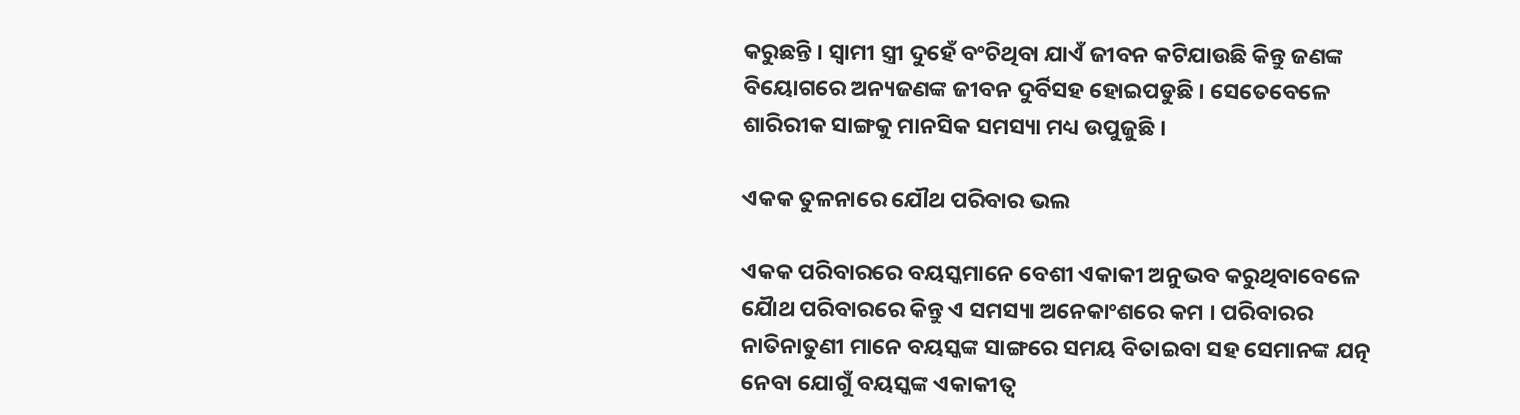କରୁଛନ୍ତି । ସ୍ୱାମୀ ସ୍ତ୍ରୀ ଦୁହେଁ ବଂଚିଥିବା ଯାଏଁ ଜୀବନ କଟିଯାଉଛି କିନ୍ତୁ ଜଣଙ୍କ ବିୟୋଗରେ ଅନ୍ୟଜଣଙ୍କ ଜୀବନ ଦୁର୍ବିସହ ହୋଇପଡୁଛି । ସେତେବେଳେ ଶାରିରୀକ ସାଙ୍ଗକୁ ମାନସିକ ସମସ୍ୟା ମଧ୍ୟ ଉପୁଜୁଛି ।

ଏକକ ତୁଳନାରେ ଯୌଥ ପରିବାର ଭଲ

ଏକକ ପରିବାରରେ ବୟସ୍କମାନେ ବେଶୀ ଏକାକୀ ଅନୁଭବ କରୁଥିବାବେଳେ ଯୈାଥ ପରିବାରରେ କିନ୍ତୁ ଏ ସମସ୍ୟା ଅନେକାଂଶରେ କମ । ପରିବାରର ନାତିନାତୁଣୀ ମାନେ ବୟସ୍କଙ୍କ ସାଙ୍ଗରେ ସମୟ ବିତାଇବା ସହ ସେମାନଙ୍କ ଯତ୍ନ ନେବା ଯୋଗୁଁ ବୟସ୍କଙ୍କ ଏକାକୀତ୍ୱ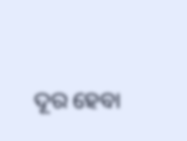ଦୂର ହେବା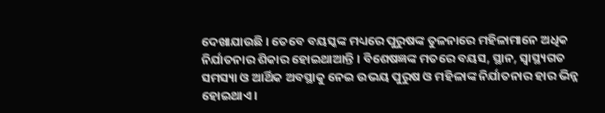ଦେଖାଯାଉଛି । ତେବେ ବୟସ୍କଙ୍କ ମଧ୍ୟରେ ପୁରୁଷଙ୍କ ତୁଳନାରେ ମହିଳାମାନେ ଅଧିକ ନିର୍ଯାତନାର ଶିକାର ହୋଇଥାଆନ୍ତି । ବିଶେଷଜ୍ଞଙ୍କ ମତରେ ବୟସ, ସ୍ଥାନ, ସ୍ୱାସ୍ଥ୍ୟଗତ  ସମସ୍ୟା ଓ ଆର୍ଥିକ ଅବସ୍ଥାକୁ ନେଇ ଉଭୟ ପୁରୁଷ ଓ ମହିଳାଙ୍କ ନିର୍ଯାତନାର ହାର ଭିନ୍ନ ହୋଇଥାଏ ।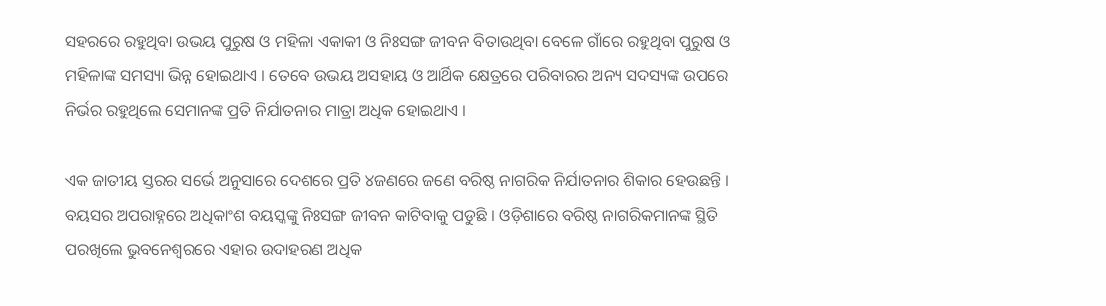ସହରରେ ରହୁଥିବା ଉଭୟ ପୁରୁଷ ଓ ମହିଳା ଏକାକୀ ଓ ନିଃସଙ୍ଗ ଜୀବନ ବିତାଉଥିବା ବେଳେ ଗାଁରେ ରହୁଥିବା ପୁରୁଷ ଓ ମହିଳାଙ୍କ ସମସ୍ୟା ଭିନ୍ନ ହୋଇଥାଏ । ତେବେ ଉଭୟ ଅସହାୟ ଓ ଆର୍ଥିକ କ୍ଷେତ୍ରରେ ପରିବାରର ଅନ୍ୟ ସଦସ୍ୟଙ୍କ ଉପରେ ନିର୍ଭର ରହୁଥିଲେ ସେମାନଙ୍କ ପ୍ରତି ନିର୍ଯାତନାର ମାତ୍ରା ଅଧିକ ହୋଇଥାଏ ।

ଏକ ଜାତୀୟ ସ୍ତରର ସର୍ଭେ ଅନୁସାରେ ଦେଶରେ ପ୍ରତି ୪ଜଣରେ ଜଣେ ବରିଷ୍ଠ ନାଗରିକ ନିର୍ଯାତନାର ଶିକାର ହେଉଛନ୍ତି । ବୟସର ଅପରାହ୍ନରେ ଅଧିକାଂଶ ବୟସ୍କଙ୍କୁ ନିଃସଙ୍ଗ ଜୀବନ କାଟିବାକୁ ପଡୁଛି । ଓଡ଼ିଶାରେ ବରିଷ୍ଠ ନାଗରିକମାନଙ୍କ ସ୍ଥିତି ପରଖିଲେ ଭୁବନେଶ୍ୱରରେ ଏହାର ଉଦାହରଣ ଅଧିକ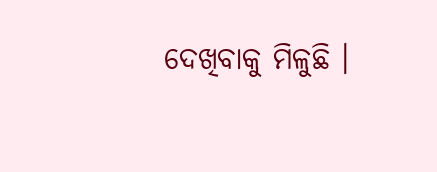ଦେଖିବାକୁ ମିଳୁଛି ।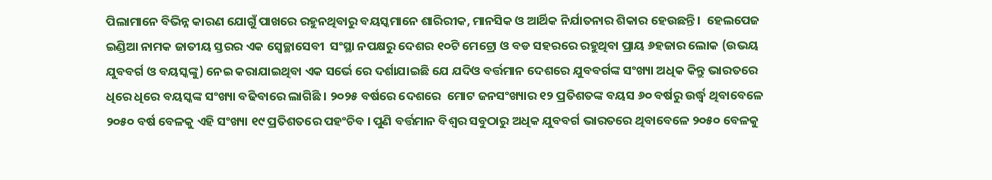ପିଲାମାନେ ବିଭିନ୍ନ କାରଣ ଯୋଗୁଁ ପାଖରେ ରହୁନଥିବାରୁ ବୟସ୍କମାନେ ଶାରିରୀକ, ମାନସିକ ଓ ଆର୍ଥିକ ନିର୍ଯାତନାର ଶିକାର ହେଉଛନ୍ତି ।  ହେଲପେଜ ଇଣ୍ଡିଆ ନାମକ ଜାତୀୟ ସ୍ତରର ଏକ ସ୍ୱେଚ୍ଛାସେବୀ  ସଂସ୍ଥା ନପକ୍ଷରୁ ଦେଶର ୧୦ଟି ମେଟ୍ରୋ ଓ ବଡ ସହରରେ ରହୁଥିବା ପ୍ରାୟ ୬ହଜାର ଲୋକ (ଉଭୟ ଯୁବବର୍ଗ ଓ ବୟସ୍କଙ୍କୁ) ନେଇ କରାଯାଇଥିବା ଏକ ସର୍ଭେ ରେ ଦର୍ଶାଯାଇଛି ଯେ ଯଦିଓ ବର୍ତ୍ତମାନ ଦେଶରେ ଯୁବବର୍ଗଙ୍କ ସଂଖ୍ୟା ଅଧିକ କିନ୍ତୁ ଭାରତରେ ଧିରେ ଧିରେ ବୟସ୍କଙ୍କ ସଂଖ୍ୟା ବଢିବାରେ ଲାଗିଛି । ୨୦୨୫ ବର୍ଷରେ ଦେଶରେ  ମୋଟ ଜନସଂଖ୍ୟାର ୧୨ ପ୍ରତିଶତଙ୍କ ବୟସ ୬୦ ବର୍ଷରୁ ଉର୍ଦ୍ଧ୍ୱ ଥିବାବେଳେ ୨୦୫୦ ବର୍ଷ ବେଳକୁ ଏହି ସଂଖ୍ୟା ୧୯ ପ୍ରତିଶତରେ ପହଂଚିବ । ପୁଣି ବର୍ତ୍ତମାନ ବିଶ୍ୱର ସବୁଠାରୁ ଅଧିକ ଯୁବବର୍ଗ ଭାରତରେ ଥିବାବେଳେ ୨୦୫୦ ବେଳକୁ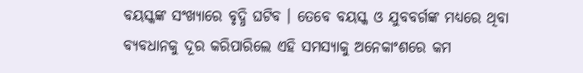ବୟସ୍କଙ୍କ ସଂଖ୍ୟାରେ ବୃଦ୍ଧି ଘଟିବ । ତେବେ ବୟସ୍କ ଓ ଯୁବବର୍ଗଙ୍କ ମଧ୍ୟରେ ଥିବା ବ୍ୟବଧାନକୁ ଦୂର କରିପାରିଲେ ଏହି ସମସ୍ୟାକୁ ଅନେକାଂଶରେ କମ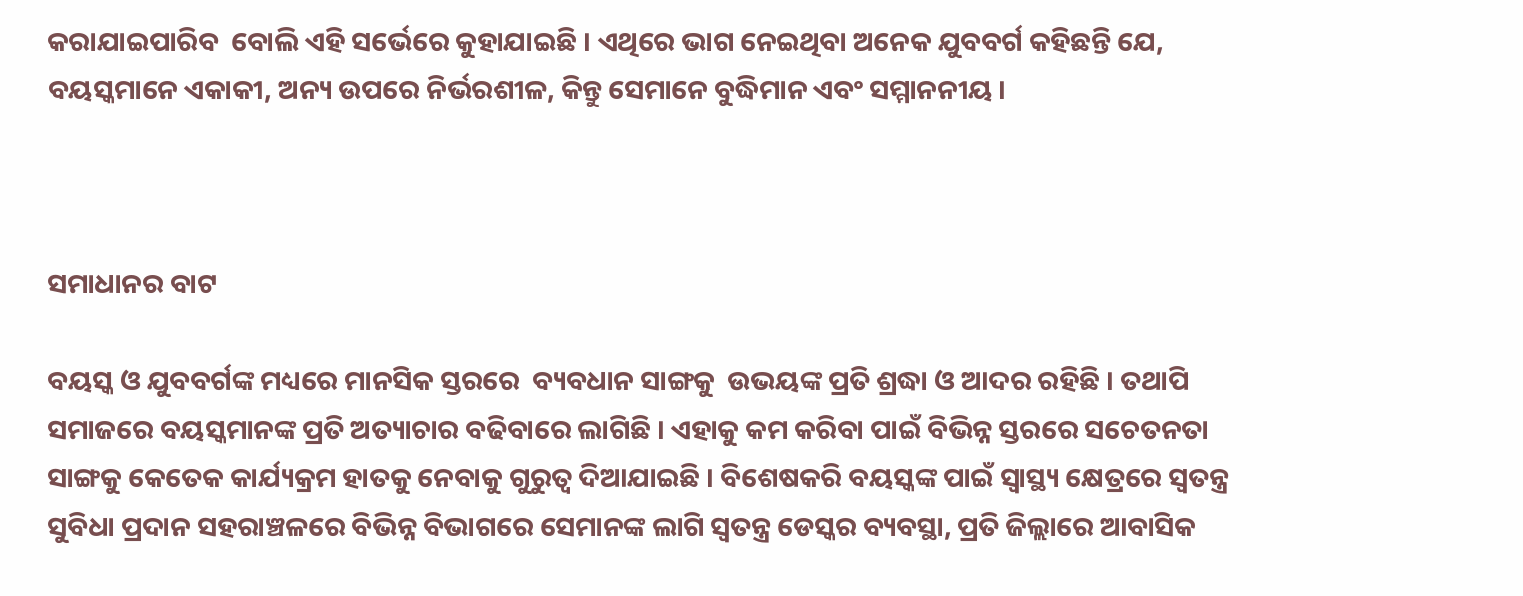କରାଯାଇପାରିବ  ବୋଲି ଏହି ସର୍ଭେରେ କୁହାଯାଇଛି । ଏଥିରେ ଭାଗ ନେଇଥିବା ଅନେକ ଯୁବବର୍ଗ କହିଛନ୍ତି ଯେ, ବୟସ୍କମାନେ ଏକାକୀ, ଅନ୍ୟ ଉପରେ ନିର୍ଭରଶୀଳ, କିନ୍ତୁ ସେମାନେ ବୁଦ୍ଧିମାନ ଏବଂ ସମ୍ମାନନୀୟ ।



ସମାଧାନର ବାଟ

ବୟସ୍କ ଓ ଯୁବବର୍ଗଙ୍କ ମଧ୍ୟରେ ମାନସିକ ସ୍ତରରେ  ବ୍ୟବଧାନ ସାଙ୍ଗକୁ  ଉଭୟଙ୍କ ପ୍ରତି ଶ୍ରଦ୍ଧା ଓ ଆଦର ରହିଛି । ତଥାପି ସମାଜରେ ବୟସ୍କମାନଙ୍କ ପ୍ରତି ଅତ୍ୟାଚାର ବଢିବାରେ ଲାଗିଛି । ଏହାକୁ କମ କରିବା ପାଇଁ ବିଭିନ୍ନ ସ୍ତରରେ ସଚେତନତା ସାଙ୍ଗକୁ କେତେକ କାର୍ଯ୍ୟକ୍ରମ ହାତକୁ ନେବାକୁ ଗୁରୁତ୍ୱ ଦିଆଯାଇଛି । ବିଶେଷକରି ବୟସ୍କଙ୍କ ପାଇଁ ସ୍ୱାସ୍ଥ୍ୟ କ୍ଷେତ୍ରରେ ସ୍ୱତନ୍ତ୍ର ସୁବିଧା ପ୍ରଦାନ ସହରାଞ୍ଚଳରେ ବିଭିନ୍ନ ବିଭାଗରେ ସେମାନଙ୍କ ଲାଗି ସ୍ୱତନ୍ତ୍ର ଡେସ୍କର ବ୍ୟବସ୍ଥା, ପ୍ରତି ଜିଲ୍ଲାରେ ଆବାସିକ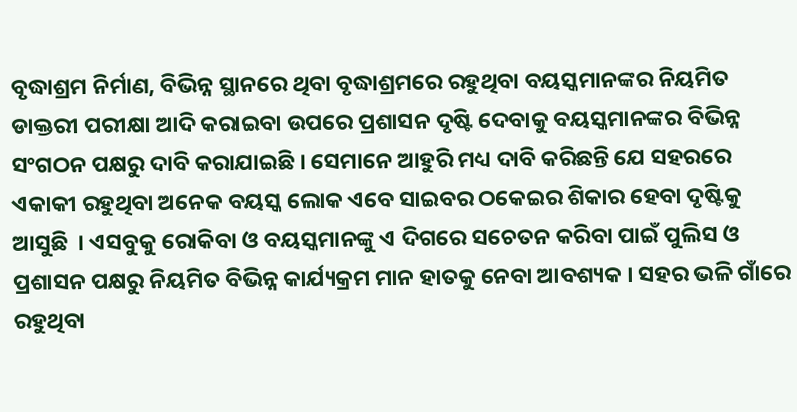ବୃଦ୍ଧାଶ୍ରମ ନିର୍ମାଣ, ବିଭିନ୍ନ ସ୍ଥାନରେ ଥିବା ବୃଦ୍ଧାଶ୍ରମରେ ରହୁଥିବା ବୟସ୍କମାନଙ୍କର ନିୟମିତ ଡାକ୍ତରୀ ପରୀକ୍ଷା ଆଦି କରାଇବା ଉପରେ ପ୍ରଶାସନ ଦୃଷ୍ଟି ଦେବାକୁ ବୟସ୍କମାନଙ୍କର ବିଭିନ୍ନ ସଂଗଠନ ପକ୍ଷରୁ ଦାବି କରାଯାଇଛି । ସେମାନେ ଆହୁରି ମଧ୍ୟ ଦାବି କରିଛନ୍ତି ଯେ ସହରରେ ଏକାକୀ ରହୁଥିବା ଅନେକ ବୟସ୍କ ଲୋକ ଏବେ ସାଇବର ଠକେଇର ଶିକାର ହେବା ଦୃଷ୍ଟିକୁ ଆସୁଛି  । ଏସବୁକୁ ରୋକିବା ଓ ବୟସ୍କମାନଙ୍କୁ ଏ ଦିଗରେ ସଚେତନ କରିବା ପାଇଁ ପୁଲିସ ଓ ପ୍ରଶାସନ ପକ୍ଷରୁ ନିୟମିତ ବିଭିନ୍ନ କାର୍ଯ୍ୟକ୍ରମ ମାନ ହାତକୁ ନେବା ଆବଶ୍ୟକ । ସହର ଭଳି ଗାଁରେ ରହୁଥିବା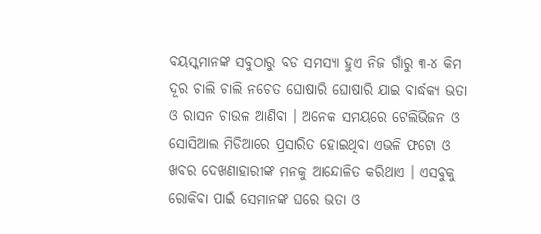ବୟସ୍କମାନଙ୍କ ସବୁଠାରୁ ବଡ ସମସ୍ୟା ହୁଏ ନିଜ ଗାଁରୁ ୩-୪ କିମ ଦୂର ଚାଲି ଚାଲି ନଚେତ ଘୋଷାରି ଘୋଷାରି ଯାଇ ବାର୍ଦ୍ଧକ୍ୟ ଭତା  ଓ ରାସନ ଚାଉଳ ଆଣିବା । ଅନେକ ସମୟରେ ଟେଲିଭିଜନ ଓ ସୋସିଆଲ ମିଡିଆରେ ପ୍ରସାରିତ ହୋଇଥିବା ଏଭଳି ଫଟୋ ଓ ଖବର ଦେଖଣାହାରୀଙ୍କ ମନକୁ ଆନ୍ଦୋଳିତ କରିଥାଏ । ଏସବୁକୁ ରୋକିବା ପାଇଁ ସେମାନଙ୍କ ଘରେ ଭତା ଓ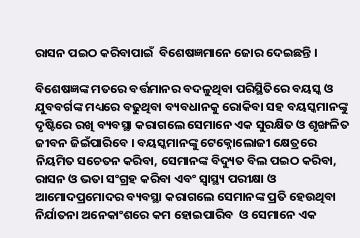ରାସନ ପଇଠ କରିବାପାଇଁ  ବିଶେଷଜ୍ଞମାନେ ଜୋର ଦେଇଛନ୍ତି ।

ବିଶେଷଜ୍ଞଙ୍କ ମତରେ ବର୍ତ୍ତମାନର ବଦଳୁଥିବା ପରିସ୍ଥିତିରେ ବୟସ୍କ ଓ ଯୁବବର୍ଗଙ୍କ ମଧ୍ୟରେ ବଢୁଥିବା ବ୍ୟବଧାନକୁ ରୋକିବା ସହ ବୟସ୍କମାନଙ୍କୁ ଦୃଷ୍ଟିରେ ରଖି ବ୍ୟବସ୍ଥା କରାଗଲେ ସେମାନେ ଏକ ସୁରକ୍ଷିତ ଓ ଶୃଙ୍ଖଳିତ ଜୀବନ ଜିଇଁପାରିବେ । ବୟସ୍କମାନଙ୍କୁ ଟେକ୍ନୋଲୋଜୀ କ୍ଷେତ୍ରରେ ନିୟମିତ ସଚେତନ କରିବା, ସେମାନଙ୍କ ବିଦ୍ୟୁତ ବିଲ ପଇଠ କରିବା, ରାସନ ଓ ଭତା ସଂଗ୍ରହ କରିବା ଏବଂ ସ୍ୱାସ୍ଥ୍ୟ ପରୀକ୍ଷା ଓ ଆମୋଦପ୍ରମୋଦର ବ୍ୟବସ୍ଥା କରାଗଲେ ସେମାନଙ୍କ ପ୍ରତି ହେଉଥିବା ନିର୍ଯାତନା ଅନେକାଂଶରେ କମ ହୋଇପାରିବ  ଓ ସେମାନେ ଏକ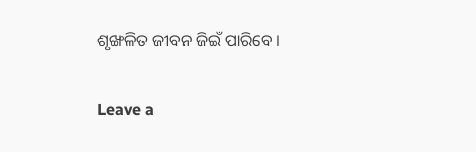ଶୃଙ୍ଖଳିତ ଜୀବନ ଜିଇଁ ପାରିବେ ।

Leave a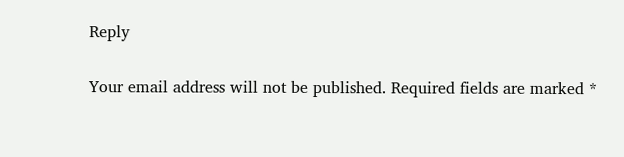Reply

Your email address will not be published. Required fields are marked *